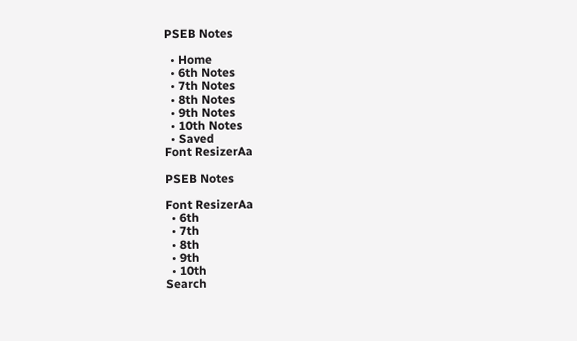PSEB Notes

  • Home
  • 6th Notes
  • 7th Notes
  • 8th Notes
  • 9th Notes
  • 10th Notes
  • Saved
Font ResizerAa

PSEB Notes

Font ResizerAa
  • 6th
  • 7th
  • 8th
  • 9th
  • 10th
Search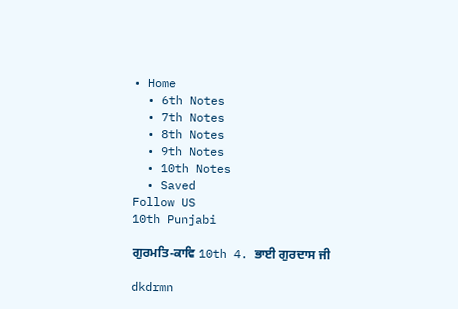• Home
  • 6th Notes
  • 7th Notes
  • 8th Notes
  • 9th Notes
  • 10th Notes
  • Saved
Follow US
10th Punjabi

ਗੁਰਮਤਿ-ਕਾਵਿ 10th 4. ਭਾਈ ਗੁਰਦਾਸ ਜੀ

dkdrmn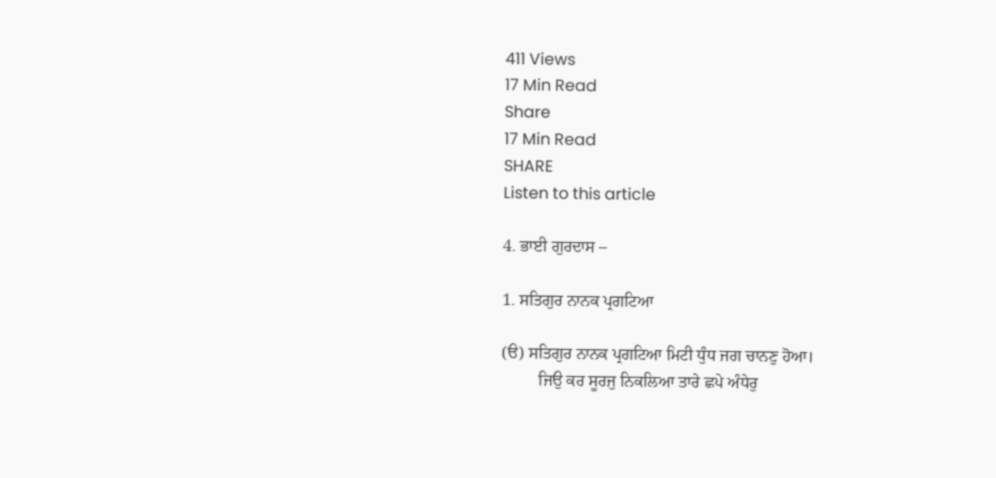411 Views
17 Min Read
Share
17 Min Read
SHARE
Listen to this article

4. ਭਾਈ ਗੁਰਦਾਸ –

1. ਸਤਿਗੁਰ ਨਾਨਕ ਪ੍ਰਗਟਿਆ

(ੳ) ਸਤਿਗੁਰ ਨਾਨਕ ਪ੍ਰਗਟਿਆ ਮਿਟੀ ਧੁੰਧ ਜਗ ਚਾਨਣੁ ਹੋਆ।
         ਜਿਉ ਕਰ ਸੂਰਜੁ ਨਿਕਲਿਆ ਤਾਰੇ ਛਪੇ ਅੰਧੇਰੁ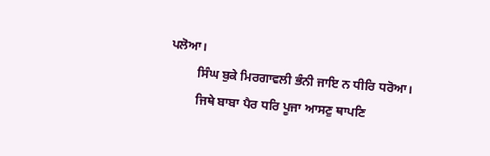ਪਲੋਆ।
         ਸਿੰਘ ਬੁਕੇ ਮਿਰਗਾਵਲੀ ਭੰਨੀ ਜਾਇ ਨ ਧੀਰਿ ਧਰੋਆ।
         ਜਿਥੇ ਬਾਬਾ ਪੈਰ ਧਰਿ ਪੂਜਾ ਆਸਣੁ ਥਾਪਣਿ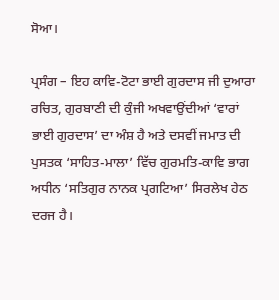ਸੋਆ।

ਪ੍ਰਸੰਗ – ਇਹ ਕਾਵਿ-ਟੋਟਾ ਭਾਈ ਗੁਰਦਾਸ ਜੀ ਦੁਆਰਾ ਰਚਿਤ, ਗੁਰਬਾਣੀ ਦੀ ਕੁੰਜੀ ਅਖਵਾਉਂਦੀਆਂ ‘ਵਾਰਾਂ ਭਾਈ ਗੁਰਦਾਸ’ ਦਾ ਅੰਸ਼ ਹੈ ਅਤੇ ਦਸਵੀਂ ਜਮਾਤ ਦੀ ਪੁਸਤਕ ‘ਸਾਹਿਤ-ਮਾਲਾ’ ਵਿੱਚ ਗੁਰਮਤਿ-ਕਾਵਿ ਭਾਗ ਅਧੀਨ ‘ਸਤਿਗੁਰ ਨਾਨਕ ਪ੍ਰਗਟਿਆ’ ਸਿਰਲੇਖ ਹੇਠ ਦਰਜ ਹੈ।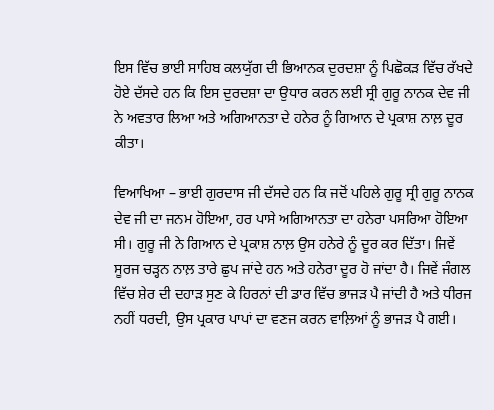ਇਸ ਵਿੱਚ ਭਾਈ ਸਾਹਿਬ ਕਲਯੁੱਗ ਦੀ ਭਿਆਨਕ ਦੁਰਦਸ਼ਾ ਨੂੰ ਪਿਛੋਕੜ ਵਿੱਚ ਰੱਖਦੇ ਹੋਏ ਦੱਸਦੇ ਹਨ ਕਿ ਇਸ ਦੁਰਦਸ਼ਾ ਦਾ ਉਧਾਰ ਕਰਨ ਲਈ ਸ੍ਰੀ ਗੁਰੂ ਨਾਨਕ ਦੇਵ ਜੀ ਨੇ ਅਵਤਾਰ ਲਿਆ ਅਤੇ ਅਗਿਆਨਤਾ ਦੇ ਹਨੇਰ ਨੂੰ ਗਿਆਨ ਦੇ ਪ੍ਰਕਾਸ਼ ਨਾਲ਼ ਦੂਰ ਕੀਤਾ।

ਵਿਆਖਿਆ – ਭਾਈ ਗੁਰਦਾਸ ਜੀ ਦੱਸਦੇ ਹਨ ਕਿ ਜਦੋਂ ਪਹਿਲੇ ਗੁਰੂ ਸ੍ਰੀ ਗੁਰੂ ਨਾਨਕ ਦੇਵ ਜੀ ਦਾ ਜਨਮ ਹੋਇਆ, ਹਰ ਪਾਸੇ ਅਗਿਆਨਤਾ ਦਾ ਹਨੇਰਾ ਪਸਰਿਆ ਹੋਇਆ ਸੀ। ਗੁਰੂ ਜੀ ਨੇ ਗਿਆਨ ਦੇ ਪ੍ਰਕਾਸ਼ ਨਾਲ਼ ਉਸ ਹਨੇਰੇ ਨੂੰ ਦੂਰ ਕਰ ਦਿੱਤਾ। ਜਿਵੇਂ ਸੂਰਜ ਚੜ੍ਹਨ ਨਾਲ਼ ਤਾਰੇ ਛੁਪ ਜਾਂਦੇ ਹਨ ਅਤੇ ਹਨੇਰਾ ਦੂਰ ਹੋ ਜਾਂਦਾ ਹੈ। ਜਿਵੇਂ ਜੰਗਲ ਵਿੱਚ ਸ਼ੇਰ ਦੀ ਦਹਾੜ ਸੁਣ ਕੇ ਹਿਰਨਾਂ ਦੀ ਡਾਰ ਵਿੱਚ ਭਾਜੜ ਪੈ ਜਾਂਦੀ ਹੈ ਅਤੇ ਧੀਰਜ ਨਹੀਂ ਧਰਦੀ, ਉਸ ਪ੍ਰਕਾਰ ਪਾਪਾਂ ਦਾ ਵਣਜ ਕਰਨ ਵਾਲ਼ਿਆਂ ਨੂੰ ਭਾਜੜ ਪੈ ਗਈ।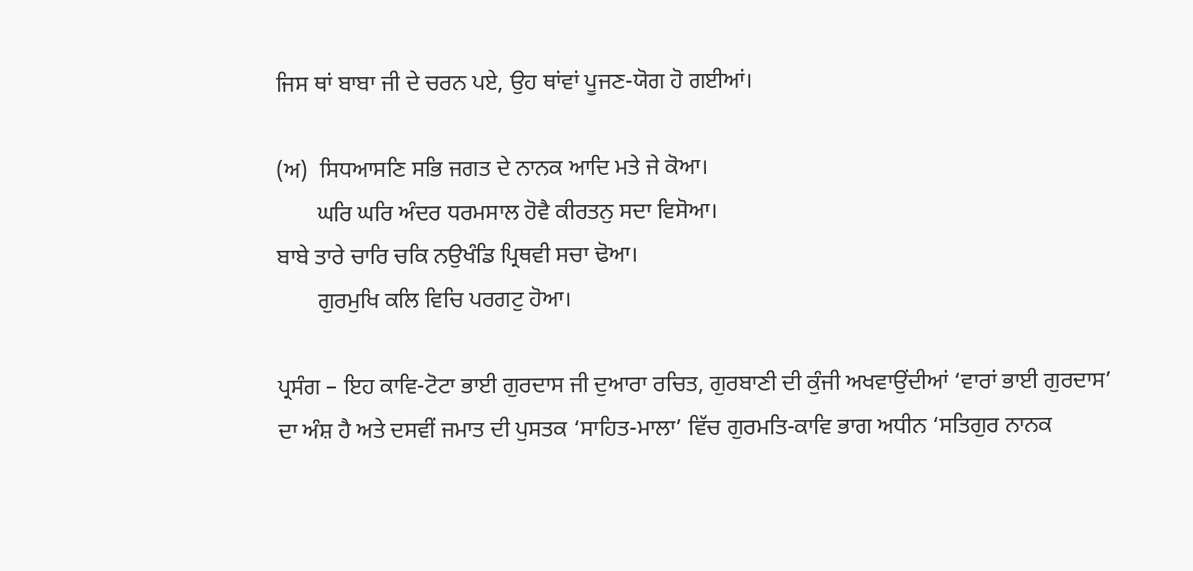ਜਿਸ ਥਾਂ ਬਾਬਾ ਜੀ ਦੇ ਚਰਨ ਪਏ, ਉਹ ਥਾਂਵਾਂ ਪੂਜਣ-ਯੋਗ ਹੋ ਗਈਆਂ।

(ਅ)  ਸਿਧਆਸਣਿ ਸਭਿ ਜਗਤ ਦੇ ਨਾਨਕ ਆਦਿ ਮਤੇ ਜੇ ਕੋਆ।
       ਘਰਿ ਘਰਿ ਅੰਦਰ ਧਰਮਸਾਲ ਹੋਵੈ ਕੀਰਤਨੁ ਸਦਾ ਵਿਸੋਆ।
ਬਾਬੇ ਤਾਰੇ ਚਾਰਿ ਚਕਿ ਨਉਖੰਡਿ ਪ੍ਰਿਥਵੀ ਸਚਾ ਢੋਆ।
       ਗੁਰਮੁਖਿ ਕਲਿ ਵਿਚਿ ਪਰਗਟੁ ਹੋਆ।

ਪ੍ਰਸੰਗ – ਇਹ ਕਾਵਿ-ਟੋਟਾ ਭਾਈ ਗੁਰਦਾਸ ਜੀ ਦੁਆਰਾ ਰਚਿਤ, ਗੁਰਬਾਣੀ ਦੀ ਕੁੰਜੀ ਅਖਵਾਉਂਦੀਆਂ ‘ਵਾਰਾਂ ਭਾਈ ਗੁਰਦਾਸ’ ਦਾ ਅੰਸ਼ ਹੈ ਅਤੇ ਦਸਵੀਂ ਜਮਾਤ ਦੀ ਪੁਸਤਕ ‘ਸਾਹਿਤ-ਮਾਲਾ’ ਵਿੱਚ ਗੁਰਮਤਿ-ਕਾਵਿ ਭਾਗ ਅਧੀਨ ‘ਸਤਿਗੁਰ ਨਾਨਕ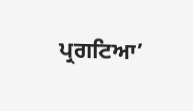ਪ੍ਰਗਟਿਆ’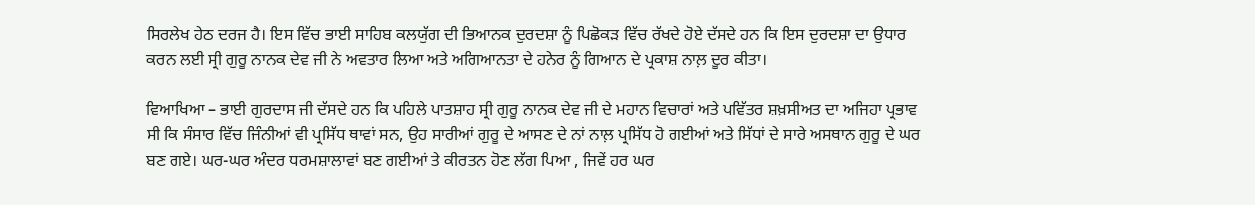ਸਿਰਲੇਖ ਹੇਠ ਦਰਜ ਹੈ। ਇਸ ਵਿੱਚ ਭਾਈ ਸਾਹਿਬ ਕਲਯੁੱਗ ਦੀ ਭਿਆਨਕ ਦੁਰਦਸ਼ਾ ਨੂੰ ਪਿਛੋਕੜ ਵਿੱਚ ਰੱਖਦੇ ਹੋਏ ਦੱਸਦੇ ਹਨ ਕਿ ਇਸ ਦੁਰਦਸ਼ਾ ਦਾ ਉਧਾਰ ਕਰਨ ਲਈ ਸ੍ਰੀ ਗੁਰੂ ਨਾਨਕ ਦੇਵ ਜੀ ਨੇ ਅਵਤਾਰ ਲਿਆ ਅਤੇ ਅਗਿਆਨਤਾ ਦੇ ਹਨੇਰ ਨੂੰ ਗਿਆਨ ਦੇ ਪ੍ਰਕਾਸ਼ ਨਾਲ਼ ਦੂਰ ਕੀਤਾ।

ਵਿਆਖਿਆ – ਭਾਈ ਗੁਰਦਾਸ ਜੀ ਦੱਸਦੇ ਹਨ ਕਿ ਪਹਿਲੇ ਪਾਤਸ਼ਾਹ ਸ੍ਰੀ ਗੁਰੂ ਨਾਨਕ ਦੇਵ ਜੀ ਦੇ ਮਹਾਨ ਵਿਚਾਰਾਂ ਅਤੇ ਪਵਿੱਤਰ ਸ਼ਖ਼ਸੀਅਤ ਦਾ ਅਜਿਹਾ ਪ੍ਰਭਾਵ ਸੀ ਕਿ ਸੰਸਾਰ ਵਿੱਚ ਜਿੰਨੀਆਂ ਵੀ ਪ੍ਰਸਿੱਧ ਥਾਵਾਂ ਸਨ, ਉਹ ਸਾਰੀਆਂ ਗੁਰੂ ਦੇ ਆਸਣ ਦੇ ਨਾਂ ਨਾਲ਼ ਪ੍ਰਸਿੱਧ ਹੋ ਗਈਆਂ ਅਤੇ ਸਿੱਧਾਂ ਦੇ ਸਾਰੇ ਅਸਥਾਨ ਗੁਰੂ ਦੇ ਘਰ ਬਣ ਗਏ। ਘਰ-ਘਰ ਅੰਦਰ ਧਰਮਸ਼ਾਲਾਵਾਂ ਬਣ ਗਈਆਂ ਤੇ ਕੀਰਤਨ ਹੋਣ ਲੱਗ ਪਿਆ , ਜਿਵੇਂ ਹਰ ਘਰ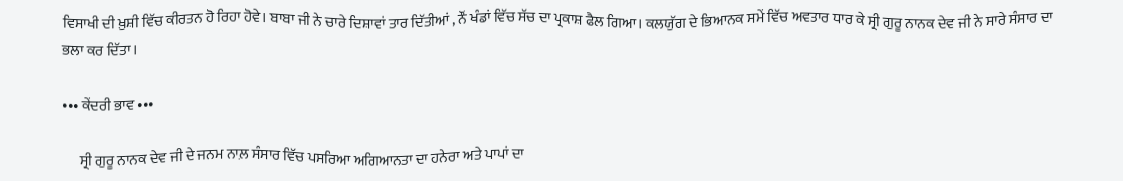ਵਿਸਾਖੀ ਦੀ ਖ਼ੁਸ਼ੀ ਵਿੱਚ ਕੀਰਤਨ ਹੋ ਰਿਹਾ ਹੋਵੇ। ਬਾਬਾ ਜੀ ਨੇ ਚਾਰੇ ਦਿਸ਼ਾਵਾਂ ਤਾਰ ਦਿੱਤੀਆਂ , ਨੌਂ ਖੰਡਾਂ ਵਿੱਚ ਸੱਚ ਦਾ ਪ੍ਰਕਾਸ਼ ਫੈਲ ਗਿਆ। ਕਲਯੁੱਗ ਦੇ ਭਿਆਨਕ ਸਮੇਂ ਵਿੱਚ ਅਵਤਾਰ ਧਾਰ ਕੇ ਸ੍ਰੀ ਗੁਰੂ ਨਾਨਕ ਦੇਵ ਜੀ ਨੇ ਸਾਰੇ ਸੰਸਾਰ ਦਾ ਭਲਾ ਕਰ ਦਿੱਤਾ।

••• ਕੇਂਦਰੀ ਭਾਵ •••

      ਸ੍ਰੀ ਗੁਰੂ ਨਾਨਕ ਦੇਵ ਜੀ ਦੇ ਜਨਮ ਨਾਲ਼ ਸੰਸਾਰ ਵਿੱਚ ਪਸਰਿਆ ਅਗਿਆਨਤਾ ਦਾ ਹਨੇਰਾ ਅਤੇ ਪਾਪਾਂ ਦਾ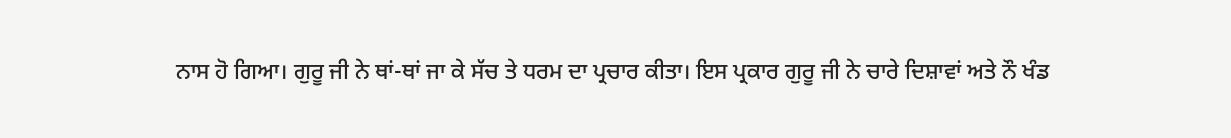ਨਾਸ ਹੋ ਗਿਆ। ਗੁਰੂ ਜੀ ਨੇ ਥਾਂ-ਥਾਂ ਜਾ ਕੇ ਸੱਚ ਤੇ ਧਰਮ ਦਾ ਪ੍ਰਚਾਰ ਕੀਤਾ। ਇਸ ਪ੍ਰਕਾਰ ਗੁਰੂ ਜੀ ਨੇ ਚਾਰੇ ਦਿਸ਼ਾਵਾਂ ਅਤੇ ਨੌ ਖੰਡ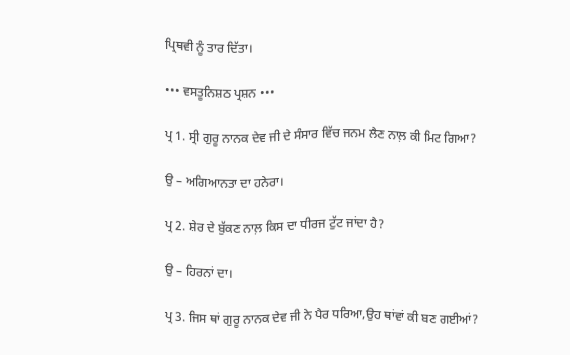ਪ੍ਰਿਥਵੀ ਨੂੰ ਤਾਰ ਦਿੱਤਾ।

••• ਵਸਤੂਨਿਸ਼ਠ ਪ੍ਰਸ਼ਨ •••

ਪ੍ਰ 1. ਸ੍ਰੀ ਗੁਰੂ ਨਾਨਕ ਦੇਵ ਜੀ ਦੇ ਸੰਸਾਰ ਵਿੱਚ ਜਨਮ ਲੈਣ ਨਾਲ਼ ਕੀ ਮਿਟ ਗਿਆ?

ਉ – ਅਗਿਆਨਤਾ ਦਾ ਹਨੇਰਾ।

ਪ੍ਰ 2. ਸ਼ੇਰ ਦੇ ਬੁੱਕਣ ਨਾਲ਼ ਕਿਸ ਦਾ ਧੀਰਜ ਟੁੱਟ ਜਾਂਦਾ ਹੈ?

ਉ – ਹਿਰਨਾਂ ਦਾ।

ਪ੍ਰ 3. ਜਿਸ ਥਾਂ ਗੁਰੂ ਨਾਨਕ ਦੇਵ ਜੀ ਨੇ ਪੈਰ ਧਰਿਆ,ਉਹ ਥਾਂਵਾਂ ਕੀ ਬਣ ਗਈਆਂ?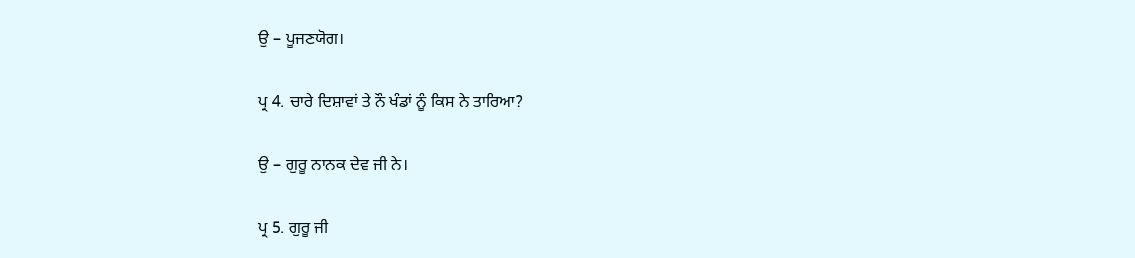ਉ – ਪੂਜਣਯੋਗ।

ਪ੍ਰ 4. ਚਾਰੇ ਦਿਸ਼ਾਵਾਂ ਤੇ ਨੌ ਖੰਡਾਂ ਨੂੰ ਕਿਸ ਨੇ ਤਾਰਿਆ?

ਉ – ਗੁਰੂ ਨਾਨਕ ਦੇਵ ਜੀ ਨੇ।

ਪ੍ਰ 5. ਗੁਰੂ ਜੀ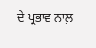ਦੇ ਪ੍ਰਭਾਵ ਨਾਲ਼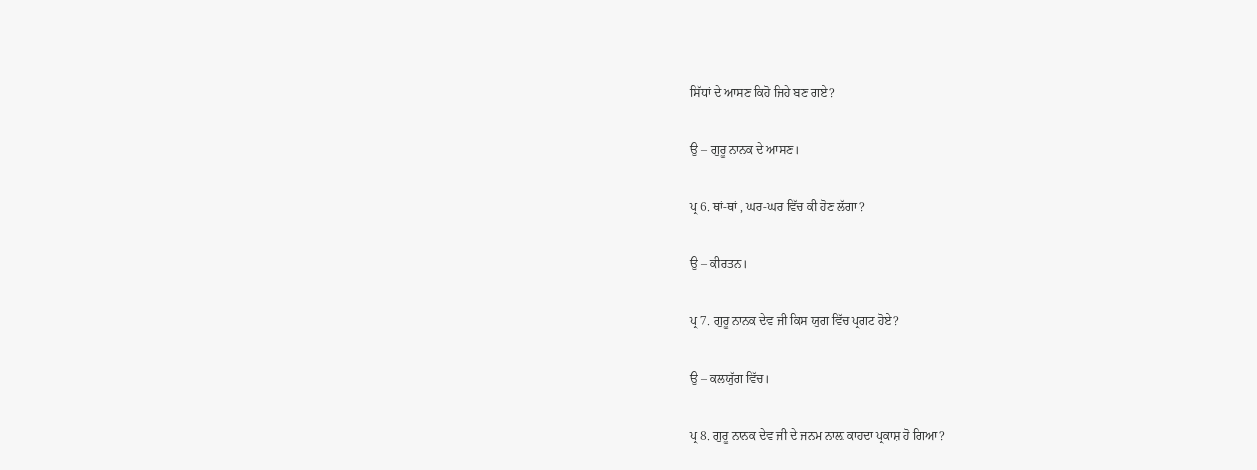ਸਿੱਧਾਂ ਦੇ ਆਸਣ ਕਿਹੋ ਜਿਹੇ ਬਣ ਗਏ?

ਉ – ਗੁਰੂ ਨਾਨਕ ਦੇ ਆਸਣ।

ਪ੍ਰ 6. ਥਾਂ-ਥਾਂ , ਘਰ-ਘਰ ਵਿੱਚ ਕੀ ਹੋਣ ਲੱਗਾ?

ਉ – ਕੀਰਤਨ।

ਪ੍ਰ 7. ਗੁਰੂ ਨਾਨਕ ਦੇਵ ਜੀ ਕਿਸ ਯੁਗ ਵਿੱਚ ਪ੍ਰਗਟ ਹੋਏ?

ਉ – ਕਲਯੁੱਗ ਵਿੱਚ।

ਪ੍ਰ 8. ਗੁਰੂ ਨਾਨਕ ਦੇਵ ਜੀ ਦੇ ਜਨਮ ਨਾਲ਼ ਕਾਹਦਾ ਪ੍ਰਕਾਸ਼ ਹੋ ਗਿਆ?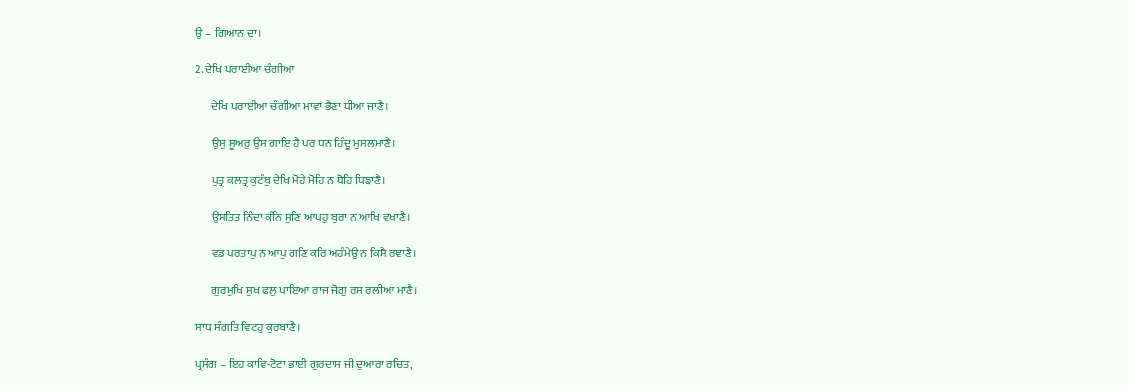ਉ – ਗਿਆਨ ਦਾ।

2. ਦੇਖਿ ਪਰਾਈਆ ਚੰਗੀਆ

       ਦੇਖਿ ਪਰਾਈਆ ਚੰਗੀਆ ਮਾਵਾ ਭੈਣਾ ਧੀਆ ਜਾਣੈ।

       ਉਸੁ ਸੂਅਰੁ ਉਸ ਗਾਇ ਹੈ ਪਰ ਧਨ ਹਿੰਦੂ ਮੁਸਲਮਾਣੈ।

       ਪੁਤ੍ਰ ਕਲਤ੍ਰ ਕੁਟੰਬੁ ਦੇਖਿ ਮੋਹੇ ਮੋਹਿ ਨ ਧੋਹਿ ਧਿਙਾਣੈ।

       ਉਸਤਿਤ ਨਿੰਦਾ ਕੰਨਿ ਸੁਣਿ ਆਪਹੁ ਬੁਰਾ ਨ ਆਖਿ ਵਖਾਣੈ।

       ਵਡ ਪਰਤਾਪੁ ਨ ਆਪੁ ਗਣਿ ਕਰਿ ਅਹੰਮੇਉ ਨ ਕਿਸੈ ਰਞਾਣੈ।

       ਗੁਰਮੁਖਿ ਸੁਖ ਫਲੁ ਪਾਇਆ ਰਾਜ ਜੋਗੁ ਰਸ ਰਲੀਆ ਮਾਣੈ।

ਸਾਧ ਸੰਗਤਿ ਵਿਟਹੁ ਕੁਰਬਾਣੈ।

ਪ੍ਰਸੰਗ – ਇਹ ਕਾਵਿ-ਟੋਟਾ ਭਾਈ ਗੁਰਦਾਸ ਜੀ ਦੁਆਰਾ ਰਚਿਤ,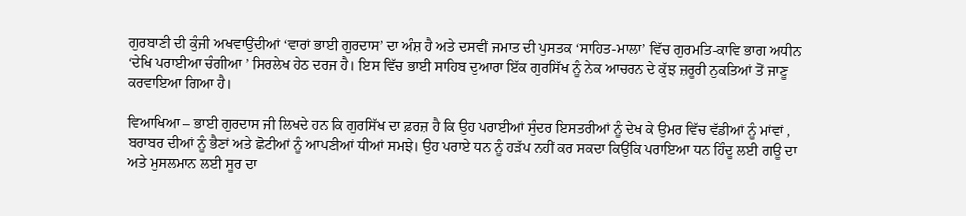ਗੁਰਬਾਣੀ ਦੀ ਕੁੰਜੀ ਅਖਵਾਉਂਦੀਆਂ ‘ਵਾਰਾਂ ਭਾਈ ਗੁਰਦਾਸ’ ਦਾ ਅੰਸ਼ ਹੈ ਅਤੇ ਦਸਵੀਂ ਜਮਾਤ ਦੀ ਪੁਸਤਕ ‘ਸਾਹਿਤ-ਮਾਲਾ’ ਵਿੱਚ ਗੁਰਮਤਿ-ਕਾਵਿ ਭਾਗ ਅਧੀਨ ‘ਦੇਖਿ ਪਰਾਈਆ ਚੰਗੀਆ ’ ਸਿਰਲੇਖ ਹੇਠ ਦਰਜ ਹੈ। ਇਸ ਵਿੱਚ ਭਾਈ ਸਾਹਿਬ ਦੁਆਰਾ ਇੱਕ ਗੁਰਸਿੱਖ ਨੂੰ ਨੇਕ ਆਚਰਨ ਦੇ ਕੁੱਝ ਜ਼ਰੂਰੀ ਨੁਕਤਿਆਂ ਤੋਂ ਜਾਣੂ ਕਰਵਾਇਆ ਗਿਆ ਹੈ।

ਵਿਆਖਿਆ – ਭਾਈ ਗੁਰਦਾਸ ਜੀ ਲਿਖਦੇ ਹਨ ਕਿ ਗੁਰਸਿੱਖ ਦਾ ਫ਼ਰਜ਼ ਹੈ ਕਿ ਉਹ ਪਰਾਈਆਂ ਸੁੰਦਰ ਇਸਤਰੀਆਂ ਨੂੰ ਦੇਖ ਕੇ ਉਮਰ ਵਿੱਚ ਵੱਡੀਆਂ ਨੂੰ ਮਾਂਵਾਂ , ਬਰਾਬਰ ਦੀਆਂ ਨੂੰ ਭੈਣਾਂ ਅਤੇ ਛੋਟੀਆਂ ਨੂੰ ਆਪਣੀਆਂ ਧੀਆਂ ਸਮਝੇ। ਉਹ ਪਰਾਏ ਧਨ ਨੂੰ ਹੜੱਪ ਨਹੀਂ ਕਰ ਸਕਦਾ ਕਿਉਂਕਿ ਪਰਾਇਆ ਧਨ ਹਿੰਦੂ ਲਈ ਗਊ ਦਾ ਅਤੇ ਮੁਸਲਮਾਨ ਲਈ ਸੂਰ ਦਾ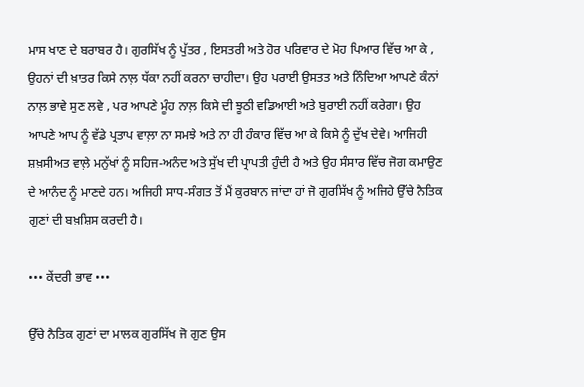ਮਾਸ ਖਾਣ ਦੇ ਬਰਾਬਰ ਹੈ। ਗੁਰਸਿੱਖ ਨੂੰ ਪੁੱਤਰ , ਇਸਤਰੀ ਅਤੇ ਹੋਰ ਪਰਿਵਾਰ ਦੇ ਮੋਹ ਪਿਆਰ ਵਿੱਚ ਆ ਕੇ , ਉਹਨਾਂ ਦੀ ਖ਼ਾਤਰ ਕਿਸੇ ਨਾਲ਼ ਧੱਕਾ ਨਹੀਂ ਕਰਨਾ ਚਾਹੀਦਾ। ਉਹ ਪਰਾਈ ਉਸਤਤ ਅਤੇ ਨਿੰਦਿਆ ਆਪਣੇ ਕੰਨਾਂ ਨਾਲ਼ ਭਾਵੇ ਸੁਣ ਲਵੇ , ਪਰ ਆਪਣੇ ਮੂੰਹ ਨਾਲ਼ ਕਿਸੇ ਦੀ ਝੂਠੀ ਵਡਿਆਈ ਅਤੇ ਬੁਰਾਈ ਨਹੀਂ ਕਰੇਗਾ। ਉਹ ਆਪਣੇ ਆਪ ਨੂੰ ਵੱਡੇ ਪ੍ਰਤਾਪ ਵਾਲ਼ਾ ਨਾ ਸਮਝੇ ਅਤੇ ਨਾ ਹੀ ਹੰਕਾਰ ਵਿੱਚ ਆ ਕੇ ਕਿਸੇ ਨੂੰ ਦੁੱਖ ਦੇਵੇ। ਆਜਿਹੀ ਸ਼ਖ਼ਸੀਅਤ ਵਾਲ਼ੇ ਮਨੁੱਖਾਂ ਨੂੰ ਸਹਿਜ-ਅਨੰਦ ਅਤੇ ਸੁੱਖ ਦੀ ਪ੍ਰਾਪਤੀ ਹੁੰਦੀ ਹੈ ਅਤੇ ਉਹ ਸੰਸਾਰ ਵਿੱਚ ਜੋਗ ਕਮਾਉਣ ਦੇ ਆਨੰਦ ਨੂੰ ਮਾਣਦੇ ਹਨ। ਅਜਿਹੀ ਸਾਧ-ਸੰਗਤ ਤੋਂ ਮੈਂ ਕੁਰਬਾਨ ਜਾਂਦਾ ਹਾਂ ਜੋ ਗੁਰਸਿੱਖ ਨੂੰ ਅਜਿਹੇ ਉੱਚੇ ਨੈਤਿਕ ਗੁਣਾਂ ਦੀ ਬਖ਼ਸ਼ਿਸ ਕਰਦੀ ਹੈ।

••• ਕੇਂਦਰੀ ਭਾਵ •••

ਉੱਚੇ ਨੈਤਿਕ ਗੁਣਾਂ ਦਾ ਮਾਲਕ ਗੁਰਸਿੱਖ ਜੋ ਗੁਣ ਉਸ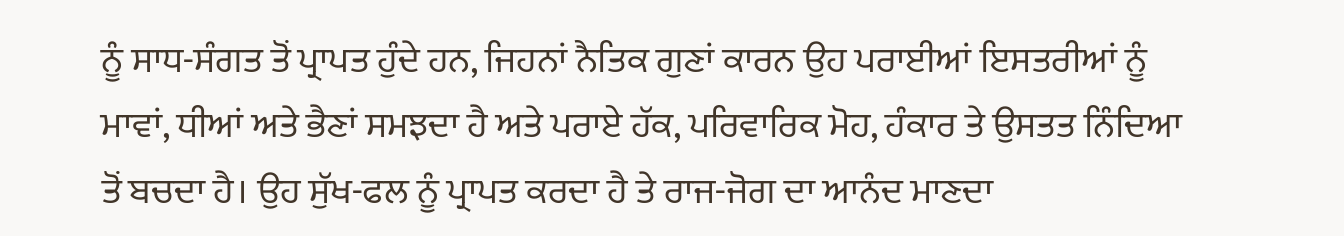ਨੂੰ ਸਾਧ-ਸੰਗਤ ਤੋਂ ਪ੍ਰਾਪਤ ਹੁੰਦੇ ਹਨ, ਜਿਹਨਾਂ ਨੈਤਿਕ ਗੁਣਾਂ ਕਾਰਨ ਉਹ ਪਰਾਈਆਂ ਇਸਤਰੀਆਂ ਨੂੰ ਮਾਵਾਂ, ਧੀਆਂ ਅਤੇ ਭੈਣਾਂ ਸਮਝਦਾ ਹੈ ਅਤੇ ਪਰਾਏ ਹੱਕ, ਪਰਿਵਾਰਿਕ ਮੋਹ, ਹੰਕਾਰ ਤੇ ਉਸਤਤ ਨਿੰਦਿਆ ਤੋਂ ਬਚਦਾ ਹੈ। ਉਹ ਸੁੱਖ-ਫਲ ਨੂੰ ਪ੍ਰਾਪਤ ਕਰਦਾ ਹੈ ਤੇ ਰਾਜ-ਜੋਗ ਦਾ ਆਨੰਦ ਮਾਣਦਾ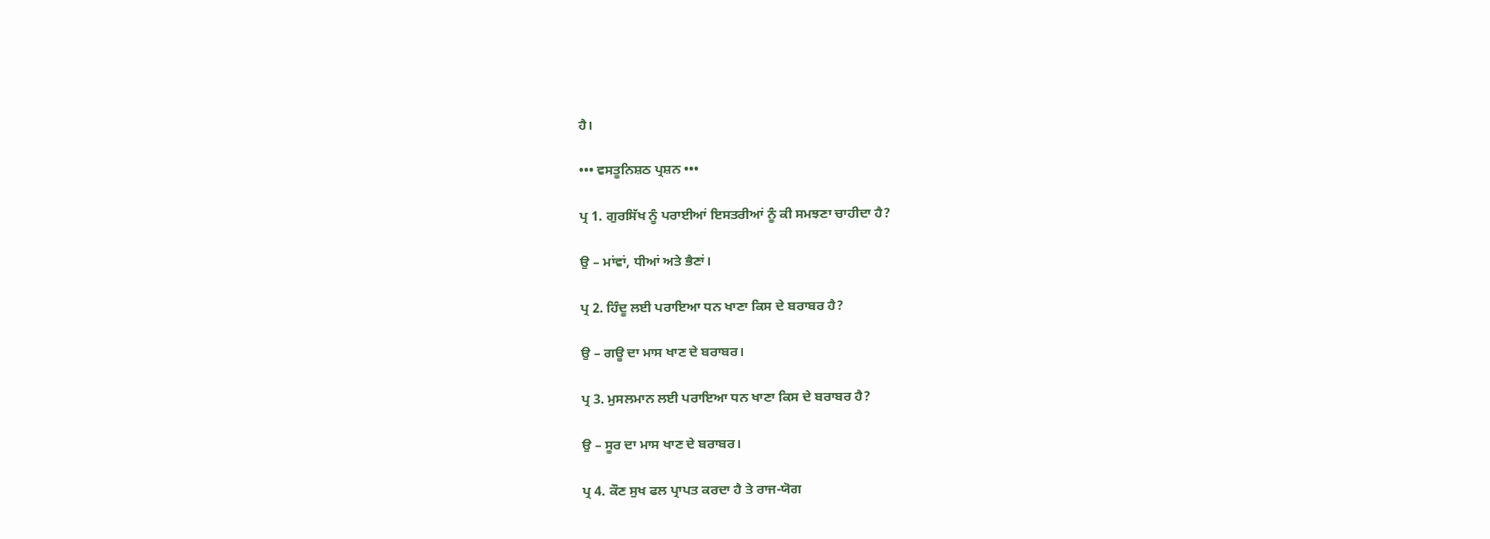ਹੈ।

••• ਵਸਤੂਨਿਸ਼ਠ ਪ੍ਰਸ਼ਨ •••

ਪ੍ਰ 1. ਗੁਰਸਿੱਖ ਨੂੰ ਪਰਾਈਆਂ ਇਸਤਰੀਆਂ ਨੂੰ ਕੀ ਸਮਝਣਾ ਚਾਹੀਦਾ ਹੈ?

ਉ – ਮਾਂਵਾਂ, ਧੀਆਂ ਅਤੇ ਭੈਣਾਂ।

ਪ੍ਰ 2. ਹਿੰਦੂ ਲਈ ਪਰਾਇਆ ਧਨ ਖਾਣਾ ਕਿਸ ਦੇ ਬਰਾਬਰ ਹੈ?

ਉ – ਗਊ ਦਾ ਮਾਸ ਖਾਣ ਦੇ ਬਰਾਬਰ।

ਪ੍ਰ 3. ਮੁਸਲਮਾਨ ਲਈ ਪਰਾਇਆ ਧਨ ਖਾਣਾ ਕਿਸ ਦੇ ਬਰਾਬਰ ਹੈ?

ਉ – ਸੂਰ ਦਾ ਮਾਸ ਖਾਣ ਦੇ ਬਰਾਬਰ।

ਪ੍ਰ 4. ਕੌਣ ਸੁਖ ਫਲ ਪ੍ਰਾਪਤ ਕਰਦਾ ਹੈ ਤੇ ਰਾਜ-ਯੋਗ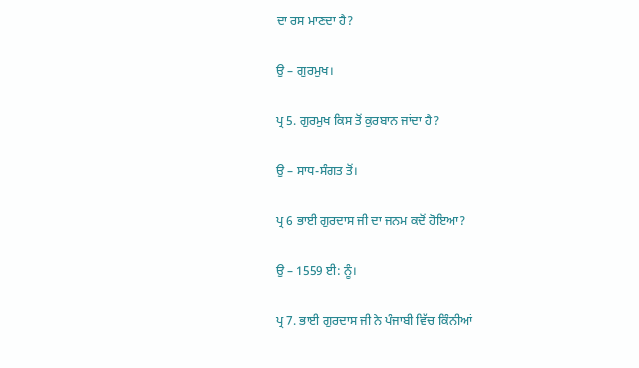ਦਾ ਰਸ ਮਾਣਦਾ ਹੈ?

ਉ – ਗੁਰਮੁਖ।

ਪ੍ਰ 5. ਗੁਰਮੁਖ ਕਿਸ ਤੋਂ ਕੁਰਬਾਨ ਜਾਂਦਾ ਹੈ?

ਉ – ਸਾਧ-ਸੰਗਤ ਤੋਂ।

ਪ੍ਰ 6 ਭਾਈ ਗੁਰਦਾਸ ਜੀ ਦਾ ਜਨਮ ਕਦੋਂ ਹੋਇਆ?

ਉ – 1559 ਈ: ਨੂੰ।

ਪ੍ਰ 7. ਭਾਈ ਗੁਰਦਾਸ ਜੀ ਨੇ ਪੰਜਾਬੀ ਵਿੱਚ ਕਿੰਨੀਆਂ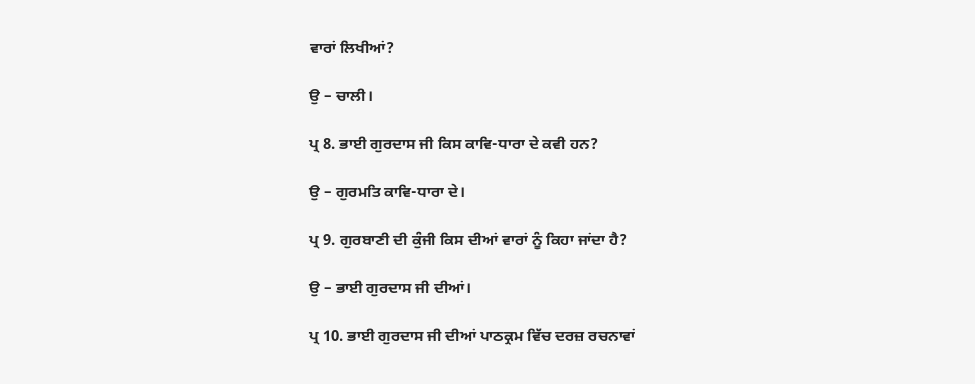ਵਾਰਾਂ ਲਿਖੀਆਂ?

ਉ – ਚਾਲੀ।

ਪ੍ਰ 8. ਭਾਈ ਗੁਰਦਾਸ ਜੀ ਕਿਸ ਕਾਵਿ-ਧਾਰਾ ਦੇ ਕਵੀ ਹਨ?

ਉ – ਗੁਰਮਤਿ ਕਾਵਿ-ਧਾਰਾ ਦੇ।

ਪ੍ਰ 9. ਗੁਰਬਾਣੀ ਦੀ ਕੁੰਜੀ ਕਿਸ ਦੀਆਂ ਵਾਰਾਂ ਨੂੰ ਕਿਹਾ ਜਾਂਦਾ ਹੈ?

ਉ – ਭਾਈ ਗੁਰਦਾਸ ਜੀ ਦੀਆਂ।

ਪ੍ਰ 10. ਭਾਈ ਗੁਰਦਾਸ ਜੀ ਦੀਆਂ ਪਾਠਕ੍ਰਮ ਵਿੱਚ ਦਰਜ਼ ਰਚਨਾਵਾਂ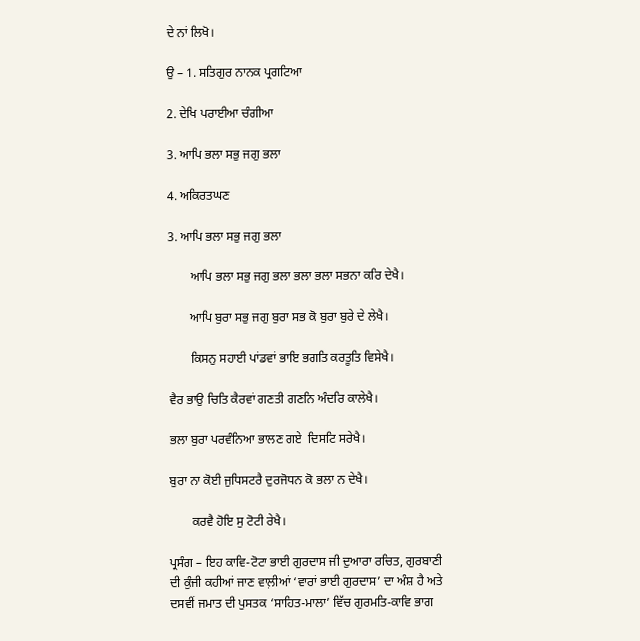ਦੇ ਨਾਂ ਲਿਖੋ।

ਉ – 1. ਸਤਿਗੁਰ ਨਾਨਕ ਪ੍ਰਗਟਿਆ

2. ਦੇਖਿ ਪਰਾਈਆ ਚੰਗੀਆ

3. ਆਪਿ ਭਲਾ ਸਭੁ ਜਗੁ ਭਲਾ

4. ਅਕਿਰਤਘਣ

3. ਆਪਿ ਭਲਾ ਸਭੁ ਜਗੁ ਭਲਾ

       ਆਪਿ ਭਲਾ ਸਭੁ ਜਗੁ ਭਲਾ ਭਲਾ ਭਲਾ ਸਭਨਾ ਕਰਿ ਦੇਖੈ।

       ਆਪਿ ਬੁਰਾ ਸਭੁ ਜਗੁ ਬੁਰਾ ਸਭ ਕੋ ਬੁਰਾ ਬੁਰੇ ਦੇ ਲੇਖੈ।

       ਕਿਸਨੁ ਸਹਾਈ ਪਾਂਡਵਾਂ ਭਾਇ ਭਗਤਿ ਕਰਤੂਤਿ ਵਿਸੇਖੈ।

ਵੈਰ ਭਾਉ ਚਿਤਿ ਕੈਰਵਾਂ ਗਣਤੀ ਗਣਨਿ ਅੰਦਰਿ ਕਾਲੇਖੈ।

ਭਲਾ ਬੁਰਾ ਪਰਵੰਨਿਆ ਭਾਲਣ ਗਏ  ਦਿਸਟਿ ਸਰੇਖੈ।

ਬੁਰਾ ਨਾ ਕੋਈ ਜੁਧਿਸਟਰੈ ਦੁਰਜੋਧਨ ਕੋ ਭਲਾ ਨ ਦੇਖੈ।

       ਕਰਵੈ ਹੋਇ ਸੁ ਟੋਟੀ ਰੇਖੈ।

ਪ੍ਰਸੰਗ – ਇਹ ਕਾਵਿ-ਟੋਟਾ ਭਾਈ ਗੁਰਦਾਸ ਜੀ ਦੁਆਰਾ ਰਚਿਤ, ਗੁਰਬਾਣੀ ਦੀ ਕੁੰਜੀ ਕਹੀਆਂ ਜਾਣ ਵਾਲ਼ੀਆਂ ‘ਵਾਰਾਂ ਭਾਈ ਗੁਰਦਾਸ’ ਦਾ ਅੰਸ਼ ਹੈ ਅਤੇ ਦਸਵੀਂ ਜਮਾਤ ਦੀ ਪੁਸਤਕ ‘ਸਾਹਿਤ-ਮਾਲਾ’ ਵਿੱਚ ਗੁਰਮਤਿ-ਕਾਵਿ ਭਾਗ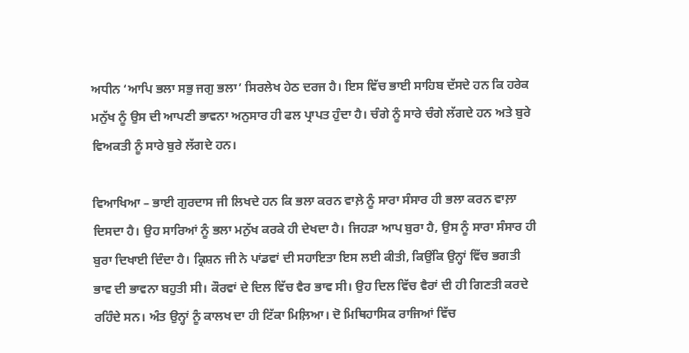ਅਧੀਨ ‘ਆਪਿ ਭਲਾ ਸਭੁ ਜਗੁ ਭਲਾ’ ਸਿਰਲੇਖ ਹੇਠ ਦਰਜ ਹੈ। ਇਸ ਵਿੱਚ ਭਾਈ ਸਾਹਿਬ ਦੱਸਦੇ ਹਨ ਕਿ ਹਰੇਕ ਮਨੁੱਖ ਨੂੰ ਉਸ ਦੀ ਆਪਣੀ ਭਾਵਨਾ ਅਨੁਸਾਰ ਹੀ ਫਲ ਪ੍ਰਾਪਤ ਹੁੰਦਾ ਹੈ। ਚੰਗੇ ਨੂੰ ਸਾਰੇ ਚੰਗੇ ਲੱਗਦੇ ਹਨ ਅਤੇ ਬੁਰੇ ਵਿਅਕਤੀ ਨੂੰ ਸਾਰੇ ਬੁਰੇ ਲੱਗਦੇ ਹਨ।

ਵਿਆਖਿਆ – ਭਾਈ ਗੁਰਦਾਸ ਜੀ ਲਿਖਦੇ ਹਨ ਕਿ ਭਲਾ ਕਰਨ ਵਾਲ਼ੇ ਨੂੰ ਸਾਰਾ ਸੰਸਾਰ ਹੀ ਭਲਾ ਕਰਨ ਵਾਲ਼ਾ ਦਿਸਦਾ ਹੈ। ਉਹ ਸਾਰਿਆਂ ਨੂੰ ਭਲਾ ਮਨੁੱਖ ਕਰਕੇ ਹੀ ਦੇਖਦਾ ਹੈ। ਜਿਹੜਾ ਆਪ ਬੁਰਾ ਹੈ, ਉਸ ਨੂੰ ਸਾਰਾ ਸੰਸਾਰ ਹੀ ਬੁਰਾ ਦਿਖਾਈ ਦਿੰਦਾ ਹੈ। ਕ੍ਰਿਸ਼ਨ ਜੀ ਨੇ ਪਾਂਡਵਾਂ ਦੀ ਸਹਾਇਤਾ ਇਸ ਲਈ ਕੀਤੀ, ਕਿਉਂਕਿ ਉਨ੍ਹਾਂ ਵਿੱਚ ਭਗਤੀ ਭਾਵ ਦੀ ਭਾਵਨਾ ਬਹੁਤੀ ਸੀ। ਕੌਰਵਾਂ ਦੇ ਦਿਲ ਵਿੱਚ ਵੈਰ ਭਾਵ ਸੀ। ਉਹ ਦਿਲ ਵਿੱਚ ਵੈਰਾਂ ਦੀ ਹੀ ਗਿਣਤੀ ਕਰਦੇ ਰਹਿੰਦੇ ਸਨ। ਅੰਤ ਉਨ੍ਹਾਂ ਨੂੰ ਕਾਲਖ ਦਾ ਹੀ ਟਿੱਕਾ ਮਿਲ਼ਿਆ। ਦੋ ਮਿਥਿਹਾਸਿਕ ਰਾਜਿਆਂ ਵਿੱਚ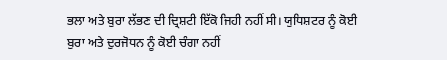ਭਲਾ ਅਤੇ ਬੁਰਾ ਲੱਭਣ ਦੀ ਦ੍ਰਿਸ਼ਟੀ ਇੱਕੋ ਜਿਹੀ ਨਹੀਂ ਸੀ। ਯੁਧਿਸ਼ਟਰ ਨੂੰ ਕੋਈ ਬੁਰਾ ਅਤੇ ਦੁਰਜੋਧਨ ਨੂੰ ਕੋਈ ਚੰਗਾ ਨਹੀਂ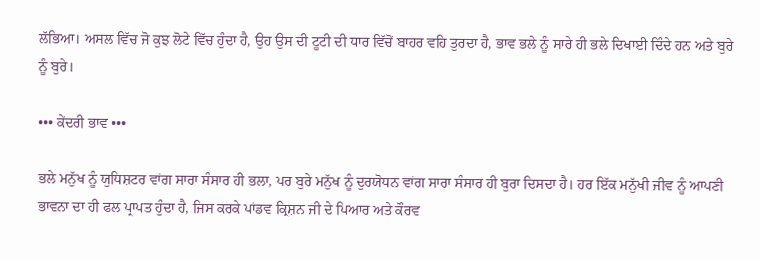ਲੱਭਿਆ। ਅਸਲ ਵਿੱਚ ਜੋ ਕੁਝ ਲੋਟੇ ਵਿੱਚ ਹੁੰਦਾ ਹੈ, ਉਹ ਉਸ ਦੀ ਟੂਟੀ ਦੀ ਧਾਰ ਵਿੱਚੋਂ ਬਾਹਰ ਵਹਿ ਤੁਰਦਾ ਹੈ, ਭਾਵ ਭਲੇ ਨੂੰ ਸਾਰੇ ਹੀ ਭਲੇ ਦਿਖਾਈ ਦਿੰਦੇ ਹਨ ਅਤੇ ਬੁਰੇ ਨੂੰ ਬੁਰੇ।

••• ਕੇਂਦਰੀ ਭਾਵ •••

ਭਲੇ ਮਨੁੱਖ ਨੂੰ ਯੁਧਿਸ਼ਟਰ ਵਾਂਗ ਸਾਰਾ ਸੰਸਾਰ ਹੀ ਭਲਾ, ਪਰ ਬੁਰੇ ਮਨੁੱਖ ਨੂੰ ਦੁਰਯੋਧਨ ਵਾਂਗ ਸਾਰਾ ਸੰਸਾਰ ਹੀ ਬੁਰਾ ਦਿਸਦਾ ਹੈ। ਹਰ ਇੱਕ ਮਨੁੱਖੀ ਜੀਵ ਨੂੰ ਆਪਣੀ ਭਾਵਨਾ ਦਾ ਹੀ ਫਲ ਪ੍ਰਾਪਤ ਹੁੰਦਾ ਹੈ, ਜਿਸ ਕਰਕੇ ਪਾਂਡਵ ਕ੍ਰਿਸ਼ਨ ਜੀ ਦੇ ਪਿਆਰ ਅਤੇ ਕੌਰਵ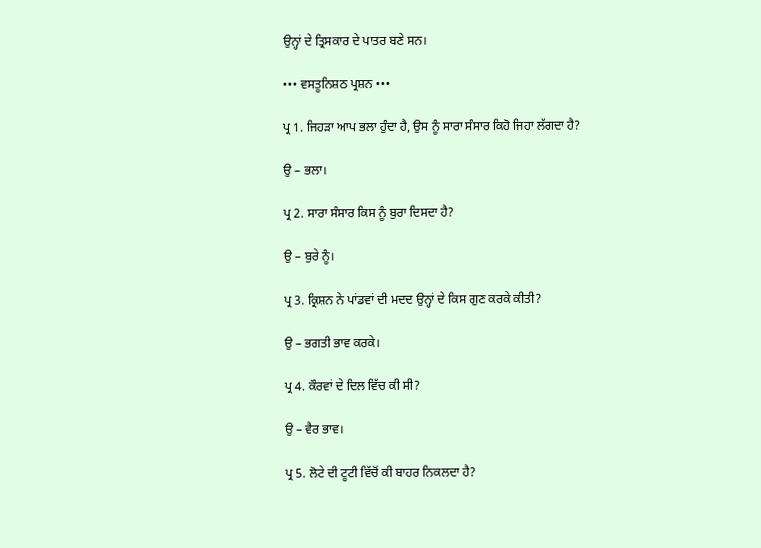ਉਨ੍ਹਾਂ ਦੇ ਤ੍ਰਿਸਕਾਰ ਦੇ ਪਾਤਰ ਬਣੇ ਸਨ।

••• ਵਸਤੂਨਿਸ਼ਠ ਪ੍ਰਸ਼ਨ •••

ਪ੍ਰ 1. ਜਿਹੜਾ ਆਪ ਭਲਾ ਹੁੰਦਾ ਹੈ, ਉਸ ਨੂੰ ਸਾਰਾ ਸੰਸਾਰ ਕਿਹੋ ਜਿਹਾ ਲੱਗਦਾ ਹੈ?

ਉ – ਭਲਾ।

ਪ੍ਰ 2. ਸਾਰਾ ਸੰਸਾਰ ਕਿਸ ਨੂੰ ਬੁਰਾ ਦਿਸਦਾ ਹੈ?

ਉ – ਬੁਰੇ ਨੂੰ।

ਪ੍ਰ 3. ਕ੍ਰਿਸ਼ਨ ਨੇ ਪਾਂਡਵਾਂ ਦੀ ਮਦਦ ਉਨ੍ਹਾਂ ਦੇ ਕਿਸ ਗੁਣ ਕਰਕੇ ਕੀਤੀ?

ਉ – ਭਗਤੀ ਭਾਵ ਕਰਕੇ।

ਪ੍ਰ 4. ਕੌਰਵਾਂ ਦੇ ਦਿਲ ਵਿੱਚ ਕੀ ਸੀ?

ਉ – ਵੈਰ ਭਾਵ।

ਪ੍ਰ 5. ਲੋਟੇ ਦੀ ਟੂਟੀ ਵਿੱਚੋਂ ਕੀ ਬਾਹਰ ਨਿਕਲਦਾ ਹੈ?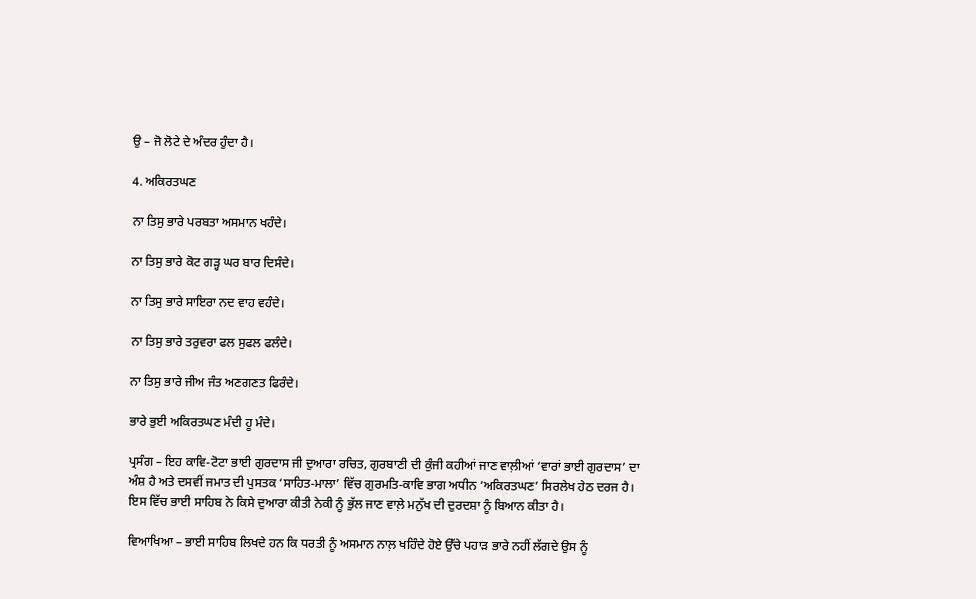ਉ – ਜੋ ਲੋਟੇ ਦੇ ਅੰਦਰ ਹੁੰਦਾ ਹੈ।

4. ਅਕਿਰਤਘਣ

ਨਾ ਤਿਸੁ ਭਾਰੇ ਪਰਬਤਾ ਅਸਮਾਨ ਖਹੰਦੇ।

ਨਾ ਤਿਸੁ ਭਾਰੇ ਕੋਟ ਗੜ੍ਹ ਘਰ ਬਾਰ ਦਿਸੰਦੇ।

ਨਾ ਤਿਸੁ ਭਾਰੇ ਸਾਇਰਾ ਨਦ ਵਾਹ ਵਹੰਦੇ।

ਨਾ ਤਿਸੁ ਭਾਰੇ ਤਰੁਵਰਾ ਫਲ ਸੁਫਲ ਫਲੰਦੇ।

ਨਾ ਤਿਸੁ ਭਾਰੇ ਜੀਅ ਜੰਤ ਅਣਗਣਤ ਫਿਰੰਦੇ।

ਭਾਰੇ ਭੁਈ ਅਕਿਰਤਘਣ ਮੰਦੀ ਹੂ ਮੰਦੇ।

ਪ੍ਰਸੰਗ – ਇਹ ਕਾਵਿ-ਟੋਟਾ ਭਾਈ ਗੁਰਦਾਸ ਜੀ ਦੁਆਰਾ ਰਚਿਤ, ਗੁਰਬਾਣੀ ਦੀ ਕੁੰਜੀ ਕਹੀਆਂ ਜਾਣ ਵਾਲ਼ੀਆਂ ‘ਵਾਰਾਂ ਭਾਈ ਗੁਰਦਾਸ’ ਦਾ ਅੰਸ਼ ਹੈ ਅਤੇ ਦਸਵੀਂ ਜਮਾਤ ਦੀ ਪੁਸਤਕ ‘ਸਾਹਿਤ-ਮਾਲਾ’ ਵਿੱਚ ਗੁਰਮਤਿ-ਕਾਵਿ ਭਾਗ ਅਧੀਨ ‘ਅਕਿਰਤਘਣ’ ਸਿਰਲੇਖ ਹੇਠ ਦਰਜ ਹੈ। ਇਸ ਵਿੱਚ ਭਾਈ ਸਾਹਿਬ ਨੇ ਕਿਸੇ ਦੁਆਰਾ ਕੀਤੀ ਨੇਕੀ ਨੂੰ ਭੁੱਲ ਜਾਣ ਵਾਲ਼ੇ ਮਨੁੱਖ ਦੀ ਦੁਰਦਸ਼ਾ ਨੂੰ ਬਿਆਨ ਕੀਤਾ ਹੈ।

ਵਿਆਖਿਆ – ਭਾਈ ਸਾਹਿਬ ਲਿਖਦੇ ਹਨ ਕਿ ਧਰਤੀ ਨੂੰ ਅਸਮਾਨ ਨਾਲ਼ ਖਹਿੰਦੇ ਹੋਏ ਉੱਚੇ ਪਹਾੜ ਭਾਰੇ ਨਹੀਂ ਲੱਗਦੇ ਉਸ ਨੂੰ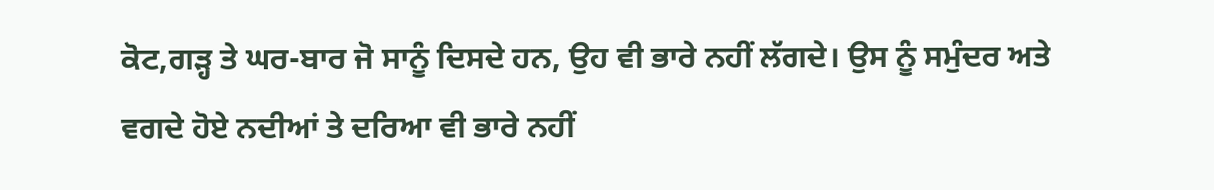ਕੋਟ,ਗੜ੍ਹ ਤੇ ਘਰ-ਬਾਰ ਜੋ ਸਾਨੂੰ ਦਿਸਦੇ ਹਨ, ਉਹ ਵੀ ਭਾਰੇ ਨਹੀਂ ਲੱਗਦੇ। ਉਸ ਨੂੰ ਸਮੁੰਦਰ ਅਤੇ ਵਗਦੇ ਹੋਏ ਨਦੀਆਂ ਤੇ ਦਰਿਆ ਵੀ ਭਾਰੇ ਨਹੀਂ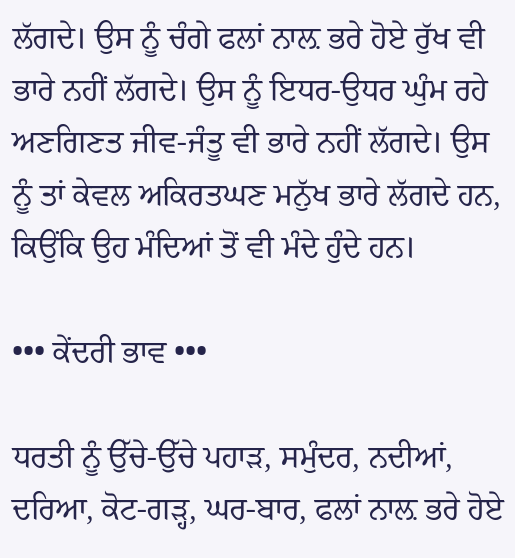ਲੱਗਦੇ। ਉਸ ਨੂੰ ਚੰਗੇ ਫਲਾਂ ਨਾਲ਼ ਭਰੇ ਹੋਏ ਰੁੱਖ ਵੀ ਭਾਰੇ ਨਹੀਂ ਲੱਗਦੇ। ਉਸ ਨੂੰ ਇਧਰ-ਉਧਰ ਘੁੰਮ ਰਹੇ ਅਣਗਿਣਤ ਜੀਵ-ਜੰਤੂ ਵੀ ਭਾਰੇ ਨਹੀਂ ਲੱਗਦੇ। ਉਸ ਨੂੰ ਤਾਂ ਕੇਵਲ ਅਕਿਰਤਘਣ ਮਨੁੱਖ ਭਾਰੇ ਲੱਗਦੇ ਹਨ, ਕਿਉਂਕਿ ਉਹ ਮੰਦਿਆਂ ਤੋਂ ਵੀ ਮੰਦੇ ਹੁੰਦੇ ਹਨ।

••• ਕੇਂਦਰੀ ਭਾਵ •••

ਧਰਤੀ ਨੂੰ ਉੱਚੇ-ਉੱਚੇ ਪਹਾੜ, ਸਮੁੰਦਰ, ਨਦੀਆਂ, ਦਰਿਆ, ਕੋਟ-ਗੜ੍ਹ, ਘਰ-ਬਾਰ, ਫਲਾਂ ਨਾਲ਼ ਭਰੇ ਹੋਏ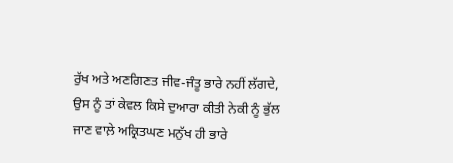ਰੁੱਖ ਅਤੇ ਅਣਗਿਣਤ ਜੀਵ-ਜੰਤੂ ਭਾਰੇ ਨਹੀਂ ਲੱਗਦੇ, ਉਸ ਨੂੰ ਤਾਂ ਕੇਵਲ ਕਿਸੇ ਦੁਆਰਾ ਕੀਤੀ ਨੇਕੀ ਨੂੰ ਭੁੱਲ ਜਾਣ ਵਾਲ਼ੇ ਅਕ੍ਰਿਤਘਣ ਮਨੁੱਖ ਹੀ ਭਾਰੇ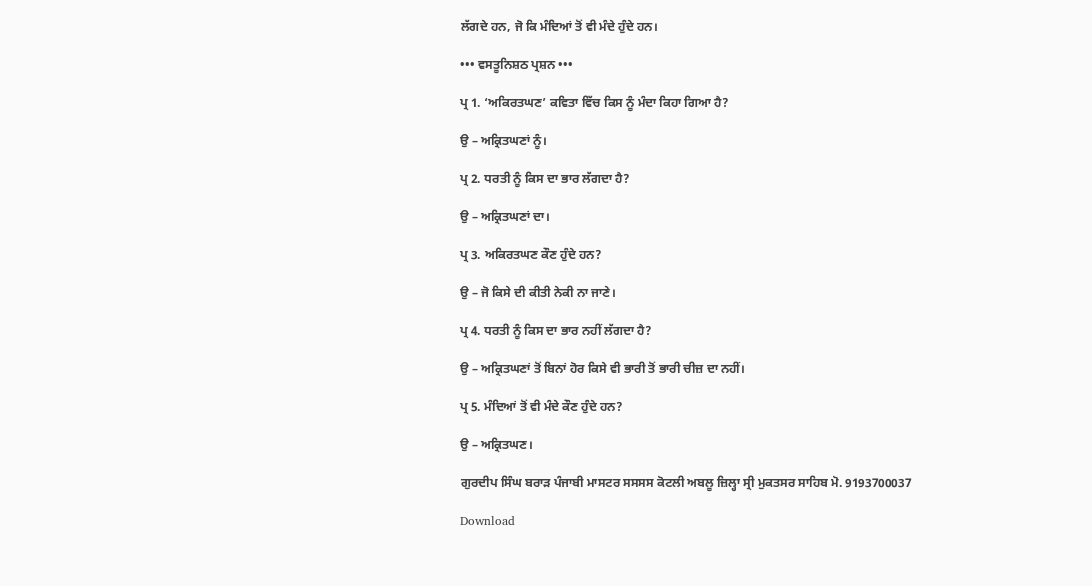ਲੱਗਦੇ ਹਨ, ਜੋ ਕਿ ਮੰਦਿਆਂ ਤੋਂ ਵੀ ਮੰਦੇ ਹੁੰਦੇ ਹਨ।

••• ਵਸਤੂਨਿਸ਼ਠ ਪ੍ਰਸ਼ਨ •••

ਪ੍ਰ 1. ‘ਅਕਿਰਤਘਣ’ ਕਵਿਤਾ ਵਿੱਚ ਕਿਸ ਨੂੰ ਮੰਦਾ ਕਿਹਾ ਗਿਆ ਹੈ?

ਉ – ਅਕ੍ਰਿਤਘਣਾਂ ਨੂੰ।

ਪ੍ਰ 2. ਧਰਤੀ ਨੂੰ ਕਿਸ ਦਾ ਭਾਰ ਲੱਗਦਾ ਹੈ?

ਉ – ਅਕ੍ਰਿਤਘਣਾਂ ਦਾ।

ਪ੍ਰ 3. ਅਕਿਰਤਘਣ ਕੌਣ ਹੁੰਦੇ ਹਨ?

ਉ – ਜੋ ਕਿਸੇ ਦੀ ਕੀਤੀ ਨੇਕੀ ਨਾ ਜਾਣੇ।

ਪ੍ਰ 4. ਧਰਤੀ ਨੂੰ ਕਿਸ ਦਾ ਭਾਰ ਨਹੀਂ ਲੱਗਦਾ ਹੈ?

ਉ – ਅਕ੍ਰਿਤਘਣਾਂ ਤੋਂ ਬਿਨਾਂ ਹੋਰ ਕਿਸੇ ਵੀ ਭਾਰੀ ਤੋਂ ਭਾਰੀ ਚੀਜ਼ ਦਾ ਨਹੀਂ।

ਪ੍ਰ 5. ਮੰਦਿਆਂ ਤੋਂ ਵੀ ਮੰਦੇ ਕੌਣ ਹੁੰਦੇ ਹਨ?

ਉ – ਅਕ੍ਰਿਤਘਣ।

ਗੁਰਦੀਪ ਸਿੰਘ ਬਰਾੜ ਪੰਜਾਬੀ ਮਾਸਟਰ ਸਸਸਸ ਕੋਟਲੀ ਅਬਲੂ ਜ਼ਿਲ੍ਹਾ ਸ੍ਰੀ ਮੁਕਤਸਰ ਸਾਹਿਬ ਮੋ. 9193700037

Download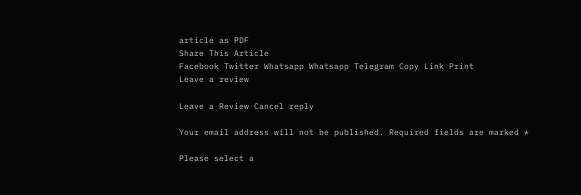article as PDF
Share This Article
Facebook Twitter Whatsapp Whatsapp Telegram Copy Link Print
Leave a review

Leave a Review Cancel reply

Your email address will not be published. Required fields are marked *

Please select a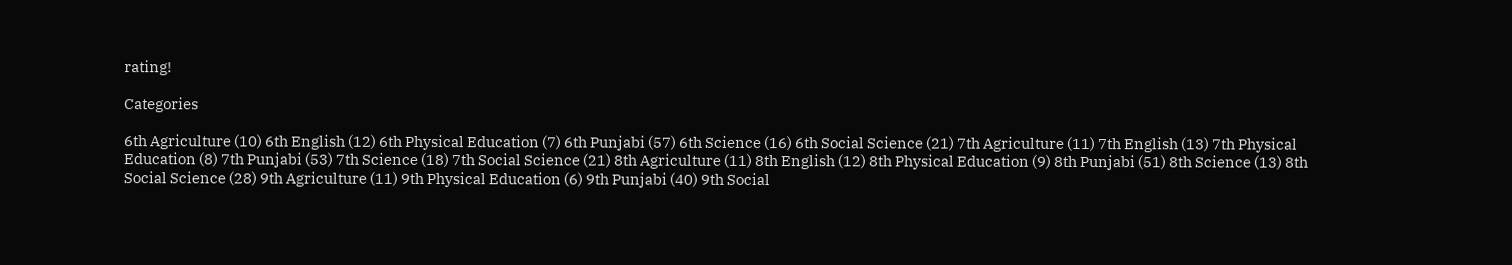rating!

Categories

6th Agriculture (10) 6th English (12) 6th Physical Education (7) 6th Punjabi (57) 6th Science (16) 6th Social Science (21) 7th Agriculture (11) 7th English (13) 7th Physical Education (8) 7th Punjabi (53) 7th Science (18) 7th Social Science (21) 8th Agriculture (11) 8th English (12) 8th Physical Education (9) 8th Punjabi (51) 8th Science (13) 8th Social Science (28) 9th Agriculture (11) 9th Physical Education (6) 9th Punjabi (40) 9th Social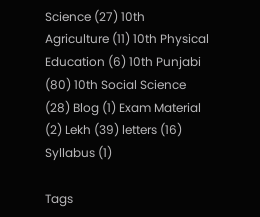Science (27) 10th Agriculture (11) 10th Physical Education (6) 10th Punjabi (80) 10th Social Science (28) Blog (1) Exam Material (2) Lekh (39) letters (16) Syllabus (1)

Tags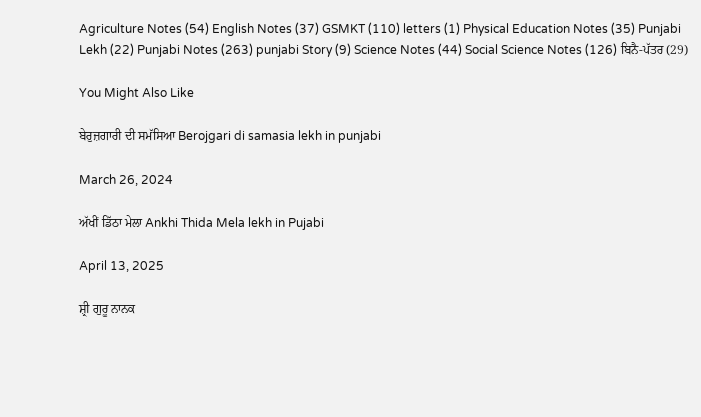Agriculture Notes (54) English Notes (37) GSMKT (110) letters (1) Physical Education Notes (35) Punjabi Lekh (22) Punjabi Notes (263) punjabi Story (9) Science Notes (44) Social Science Notes (126) ਬਿਨੈ-ਪੱਤਰ (29)

You Might Also Like

ਬੇਰੁਜ਼ਗਾਰੀ ਦੀ ਸਮੱਸਿਆ Berojgari di samasia lekh in punjabi

March 26, 2024

ਅੱਖੀਂ ਡਿੱਠਾ ਮੇਲਾ Ankhi Thida Mela lekh in Pujabi

April 13, 2025

ਸ਼੍ਰੀ ਗੁਰੂ ਨਾਨਕ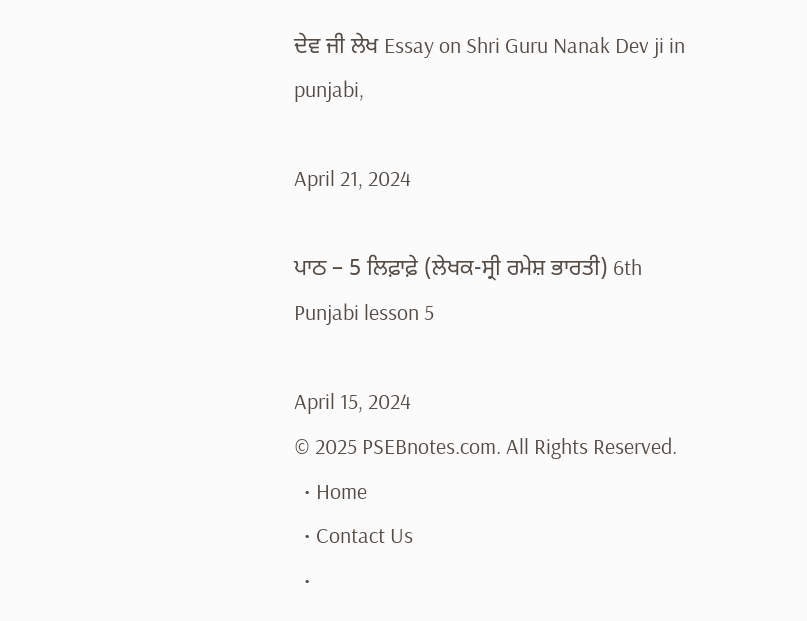ਦੇਵ ਜੀ ਲੇਖ Essay on Shri Guru Nanak Dev ji in punjabi,

April 21, 2024

ਪਾਠ – 5 ਲਿਫ਼ਾਫ਼ੇ (ਲੇਖਕ-ਸ੍ਰੀ ਰਮੇਸ਼ ਭਾਰਤੀ) 6th Punjabi lesson 5

April 15, 2024
© 2025 PSEBnotes.com. All Rights Reserved.
  • Home
  • Contact Us
  •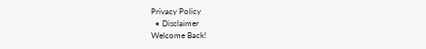Privacy Policy
  • Disclaimer
Welcome Back!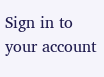Sign in to your account